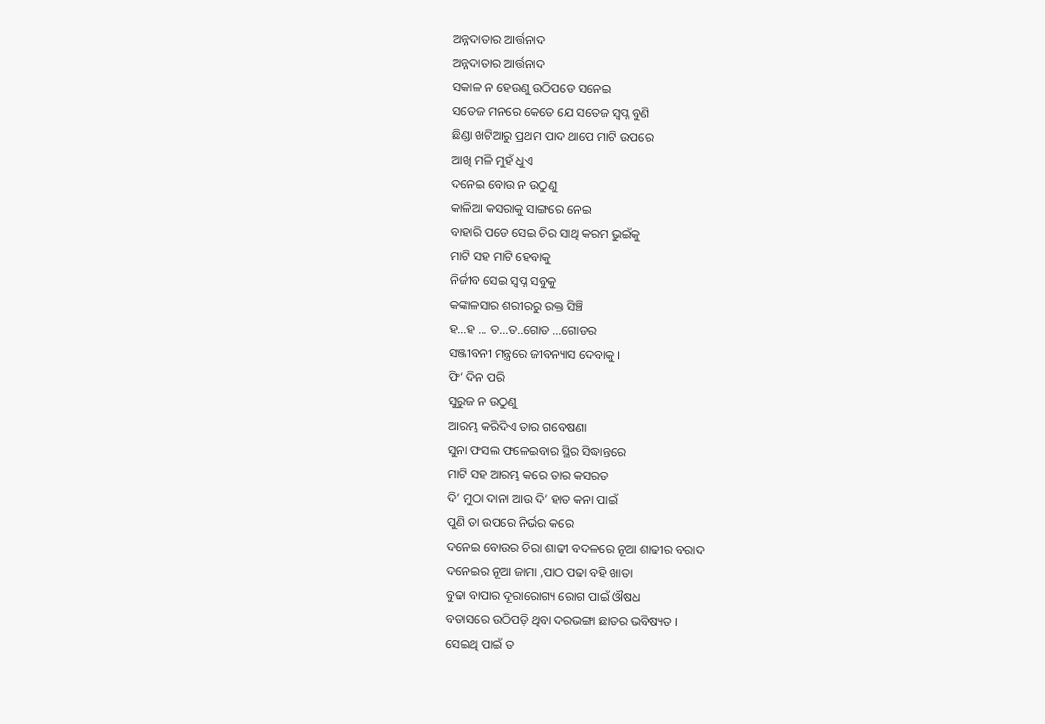ଅନ୍ନଦାତାର ଆର୍ତ୍ତନାଦ
ଅନ୍ନଦାତାର ଆର୍ତ୍ତନାଦ
ସକାଳ ନ ହେଉଣୁ ଉଠିପଡେ ସନେଇ
ସତେଜ ମନରେ କେତେ ଯେ ସତେଜ ସ୍ଵପ୍ନ ବୁଣି
ଛିଣ୍ଡା ଖଟିଆରୁ ପ୍ରଥମ ପାଦ ଥାପେ ମାଟି ଉପରେ
ଆଖି ମଳି ମୁହଁ ଧୁଏ
ଦନେଇ ବୋଉ ନ ଉଠୁଣୁ
କାଳିଆ କସରାକୁ ସାଙ୍ଗରେ ନେଇ
ବାହାରି ପଡେ ସେଇ ଚିର ସାଥି କରମ ଭୁଇଁକୁ
ମାଟି ସହ ମାଟି ହେବାକୁ
ନିର୍ଜୀବ ସେଇ ସ୍ଵପ୍ନ ସବୁକୁ
କଙ୍କାଳସାର ଶରୀରରୁ ରକ୍ତ ସିଞ୍ଚି
ହ...ହ ... ତ...ତ..ଗୋଡ ...ଗୋଡର
ସଞ୍ଜୀବନୀ ମନ୍ତ୍ରରେ ଜୀବନ୍ୟାସ ଦେବାକୁ ।
ଫି’ ଦିନ ପରି
ସୁରୁଜ ନ ଉଠୁଣୁ
ଆରମ୍ଭ କରିଦିଏ ତାର ଗବେଷଣା
ସୁନା ଫସଲ ଫଳେଇବାର ସ୍ଥିର ସିଦ୍ଧାନ୍ତରେ
ମାଟି ସହ ଆରମ୍ଭ କରେ ତାର କସରତ
ଦି’ ମୁଠା ଦାନା ଆଉ ଦି’ ହାତ କନା ପାଇଁ
ପୁଣି ତା ଉପରେ ନିର୍ଭର କରେ
ଦନେଇ ବୋଉର ଚିରା ଶାଢୀ ବଦଳରେ ନୂଆ ଶାଢୀର ବରାଦ
ଦନେଇର ନୂଆ ଜାମା ,ପାଠ ପଢା ବହି ଖାତା
ବୁଢା ବାପାର ଦୂରାରୋଗ୍ୟ ରୋଗ ପାଇଁ ଔଷଧ
ବତାସରେ ଉଠିପଡ଼ି ଥିବା ଦରଭଙ୍ଗା ଛାତର ଭବିଷ୍ୟତ ।
ସେଇଥି ପାଇଁ ତ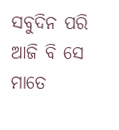ସବୁଦିନ ପରି ଆଜି ବି ସେ ମାତେ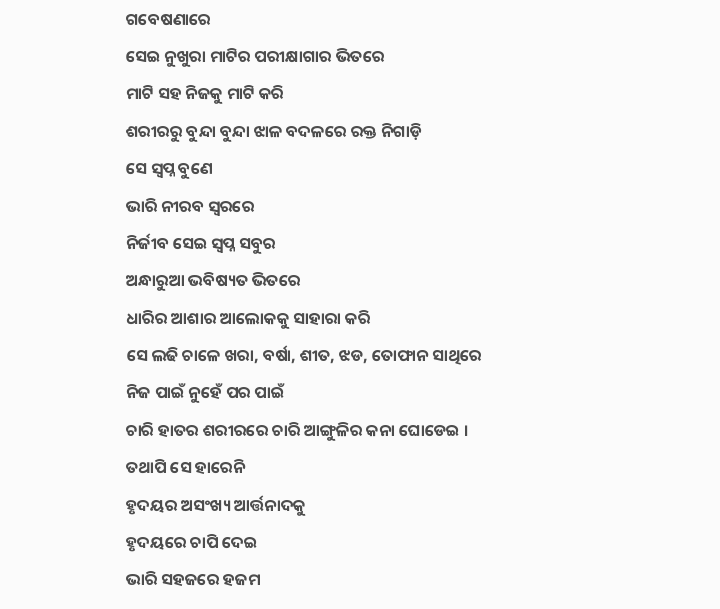ଗବେଷଣାରେ
ସେଇ ନୁଖୁରା ମାଟିର ପରୀକ୍ଷାଗାର ଭିତରେ
ମାଟି ସହ ନିଜକୁ ମାଟି କରି
ଶରୀରରୁ ବୁନ୍ଦା ବୁନ୍ଦା ଝାଳ ବଦଳରେ ରକ୍ତ ନିଗାଡ଼ି
ସେ ସ୍ଵପ୍ନ ବୁଣେ
ଭାରି ନୀରବ ସ୍ଵରରେ
ନିର୍ଜୀବ ସେଇ ସ୍ଵପ୍ନ ସବୁର
ଅନ୍ଧାରୁଆ ଭବିଷ୍ୟତ ଭିତରେ
ଧାରିର ଆଶାର ଆଲୋକକୁ ସାହାରା କରି
ସେ ଲଢି ଚାଳେ ଖରା, ବର୍ଷା, ଶୀତ, ଝଡ, ତୋଫାନ ସାଥିରେ
ନିଜ ପାଇଁ ନୁହେଁ ପର ପାଇଁ
ଚାରି ହାତର ଶରୀରରେ ଚାରି ଆଙ୍ଗୁଳିର କନା ଘୋଡେଇ ।
ତଥାପି ସେ ହାରେନି
ହୃଦୟର ଅସଂଖ୍ୟ ଆର୍ତ୍ତନାଦକୁ
ହୃଦୟରେ ଚାପି ଦେଇ
ଭାରି ସହଜରେ ହଜମ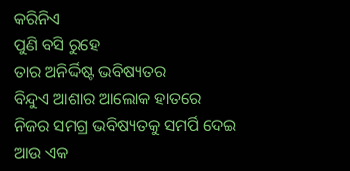କରିନିଏ
ପୁଣି ବସି ରୁହେ
ତାର ଅନିର୍ଦ୍ଦିଷ୍ଟ ଭବିଷ୍ୟତର
ବିନ୍ଦୁଏ ଆଶାର ଆଲୋକ ହାତରେ
ନିଜର ସମଗ୍ର ଭବିଷ୍ୟତକୁ ସମର୍ପି ଦେଇ
ଆଉ ଏକ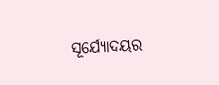ସୂର୍ଯ୍ୟୋଦୟର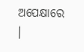ଅପେକ୍ଷାରେ ।